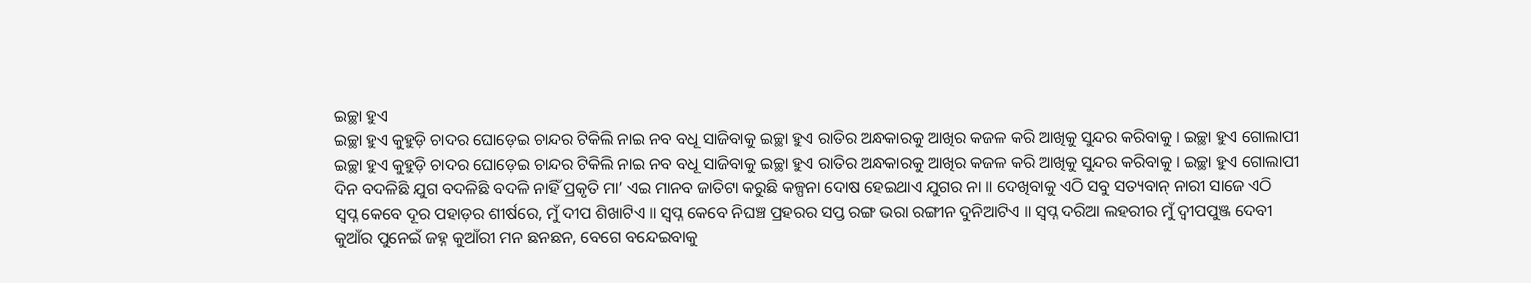ଇଚ୍ଛା ହୁଏ
ଇଚ୍ଛା ହୁଏ କୁହୁଡ଼ି ଚାଦର ଘୋଡ଼େଇ ଚାନ୍ଦର ଟିକିଲି ନାଇ ନବ ବଧୂ ସାଜିବାକୁ ଇଚ୍ଛା ହୁଏ ରାତିର ଅନ୍ଧକାରକୁ ଆଖିର କଜଳ କରି ଆଖିକୁ ସୁନ୍ଦର କରିବାକୁ । ଇଚ୍ଛା ହୁଏ ଗୋଲାପୀ
ଇଚ୍ଛା ହୁଏ କୁହୁଡ଼ି ଚାଦର ଘୋଡ଼େଇ ଚାନ୍ଦର ଟିକିଲି ନାଇ ନବ ବଧୂ ସାଜିବାକୁ ଇଚ୍ଛା ହୁଏ ରାତିର ଅନ୍ଧକାରକୁ ଆଖିର କଜଳ କରି ଆଖିକୁ ସୁନ୍ଦର କରିବାକୁ । ଇଚ୍ଛା ହୁଏ ଗୋଲାପୀ
ଦିନ ବଦଳିଛି ଯୁଗ ବଦଳିଛି ବଦଳି ନାହିଁ ପ୍ରକୃତି ମା’ ଏଇ ମାନବ ଜାତିଟା କରୁଛି କଳ୍ପନା ଦୋଷ ହେଇଥାଏ ଯୁଗର ନା ॥ ଦେଖିବାକୁ ଏଠି ସବୁ ସତ୍ୟବାନ୍ ନାରୀ ସାଜେ ଏଠି
ସ୍ୱପ୍ନ କେବେ ଦୂର ପହାଡ଼ର ଶୀର୍ଷରେ, ମୁଁ ଦୀପ ଶିଖାଟିଏ ॥ ସ୍ୱପ୍ନ କେବେ ନିଘଞ୍ଚ ପ୍ରହରର ସପ୍ତ ରଙ୍ଗ ଭରା ରଙ୍ଗୀନ ଦୁନିଆଟିଏ ॥ ସ୍ୱପ୍ନ ଦରିଆ ଲହରୀର ମୁଁ ଦ୍ୱୀପପୁଞ୍ଜ ଦେବୀ
କୁଆଁର ପୁନେଇଁ ଜହ୍ନ କୁଆଁରୀ ମନ ଛନଛନ, ବେଗେ ବନ୍ଦେଇବାକୁ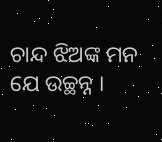ଚାନ୍ଦ ଝିଅଙ୍କ ମନ ଯେ ଉଚ୍ଛନ୍ନ ।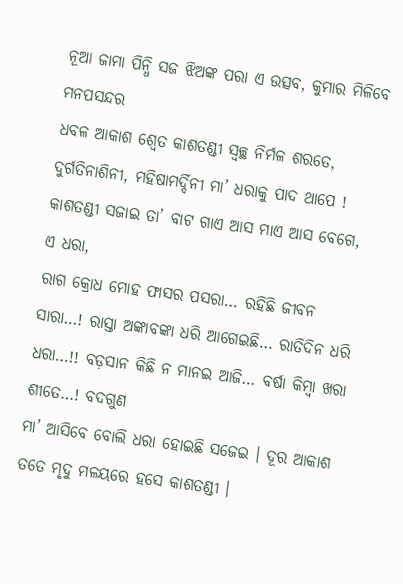ନୂଆ ଜାମା ପିନ୍ଧି ସଜ ଝିଅଙ୍କ ପରା ଏ ଉତ୍ସବ, କୁମାର ମିଳିବେ ମନପସନ୍ଦର
ଧବଳ ଆକାଶ ଶ୍ୱେତ କାଶତଣ୍ଡୀ ସ୍ୱଚ୍ଛ ନିର୍ମଳ ଶରତେ, ଦୁର୍ଗତିନାଶିନୀ, ମହିଷାମର୍ଦ୍ଦିନୀ ମା’ ଧରାକୁ ପାଦ ଥାପେ ! କାଶତଣ୍ଡୀ ସଜାଇ ତା’ ବାଟ ଗାଏ ଆସ ମାଏ ଆସ ବେଗେ, ଏ ଧରା,
ରାଗ କ୍ରୋଧ ମୋହ ଫାସର ପସରା… ରହିଛି ଜୀବନ ସାରା…! ରାସ୍ତା ଅଙ୍କାବଙ୍କା ଧରି ଆଗେଇଛି… ରାତିଦିନ ଧରି ଧରା…!! ବଡ଼ସାନ କିଛି ନ ମାନଇ ଆଜି… ବର୍ଷା କିମ୍ବା ଖରା ଶୀତେ…! ବଦଗୁଣ
ମା’ ଆସିବେ ବୋଲି ଧରା ହୋଇଛି ସଜେଇ । ଦୂର ଆକାଶ ତତେ ମୃଦୁ ମଳୟରେ ହସେ କାଶତଣ୍ଡୀ ।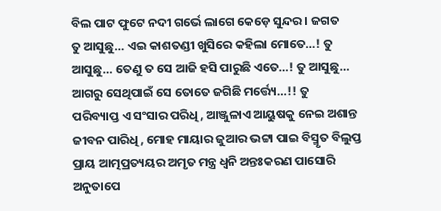ବିଲ ପାଟ ଫୁଟେ ନଦୀ ଗର୍ଭେ ଲାଗେ କେଡ଼େ ସୁନ୍ଦର । ଜଗତ
ତୁ ଆସୁଛୁ… ଏଇ କାଶତଣ୍ଡୀ ଖୁସିରେ କହିଲା ମୋତେ…! ତୁ ଆସୁଛୁ… ତେଣୁ ତ ସେ ଆଜି ହସି ପାରୁଛି ଏତେ…! ତୁ ଆସୁଛୁ… ଆଗରୁ ସେଥିପାଇଁ ସେ ତୋତେ ଜଗିଛି ମର୍ତ୍ତ୍ୟେ…!! ତୁ
ପରିବ୍ୟାପ୍ତ ଏ ସଂସାର ପରିଧି, ଆଞ୍ଜୁଳାଏ ଆୟୁଷକୁ ନେଇ ଅଶାନ୍ତ ଜୀବନ ପାରିଧି, ମୋହ ମାୟାର ଜୁଆର ଭଟ୍ଟା ପାଇ ବିସ୍ମୃତ ବିଲୁପ୍ତ ପ୍ରାୟ ଆତ୍ମପ୍ରତ୍ୟୟର ଅମୃତ ମନ୍ତ୍ର ଧ୍ୱନି ଅନ୍ତଃକରଣ ପାସୋରି ଅନୁତାପେ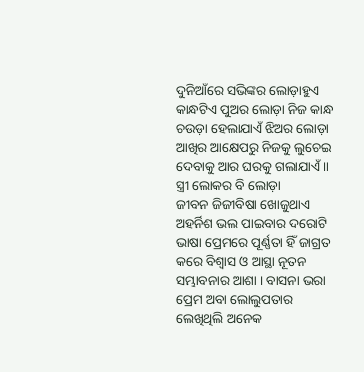ଦୁନିଆଁରେ ସଭିଙ୍କର ଲୋଡ଼ାହୁଏ କାନ୍ଧଟିଏ ପୁଅର ଲୋଡ଼ା ନିଜ କାନ୍ଧ ଚଉଡ଼ା ହେଲାଯାଏଁ ଝିଅର ଲୋଡ଼ା ଆଖିର ଆକ୍ଷେପରୁ ନିଜକୁ ଲୁଚେଇ ଦେବାକୁ ଆର ଘରକୁ ଗଲାଯାଏଁ ॥ ସ୍ତ୍ରୀ ଲୋକର ବି ଲୋଡ଼ା
ଜୀବନ ଜିଜୀବିଷା ଖୋଜୁଥାଏ ଅହର୍ନିଶ ଭଲ ପାଇବାର ଦରୋଟି ଭାଷା ପ୍ରେମରେ ପୂର୍ଣ୍ଣତା ହିଁ ଜାଗ୍ରତ କରେ ବିଶ୍ୱାସ ଓ ଆସ୍ଥା ନୂତନ ସମ୍ଭାବନାର ଆଶା । ବାସନା ଭରା ପ୍ରେମ ଅବା ଲୋଲୁପତାର
ଲେଖିଥିଲି ଅନେକ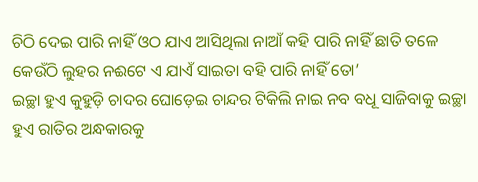ଚିଠି ଦେଇ ପାରି ନାହିଁ ଓଠ ଯାଏ ଆସିଥିଲା ନାଆଁ କହି ପାରି ନାହିଁ ଛାତି ତଳେ କେଉଁଠି ଲୁହର ନଈଟେ ଏ ଯାଏଁ ସାଇତା ବହି ପାରି ନାହିଁ ତୋ’
ଇଚ୍ଛା ହୁଏ କୁହୁଡ଼ି ଚାଦର ଘୋଡ଼େଇ ଚାନ୍ଦର ଟିକିଲି ନାଇ ନବ ବଧୂ ସାଜିବାକୁ ଇଚ୍ଛା ହୁଏ ରାତିର ଅନ୍ଧକାରକୁ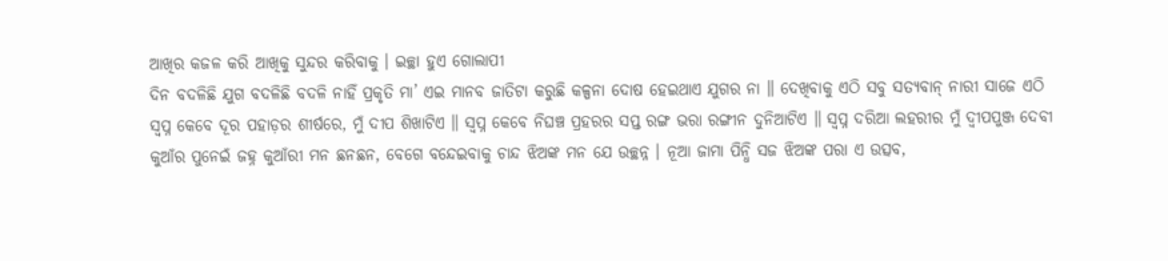ଆଖିର କଜଳ କରି ଆଖିକୁ ସୁନ୍ଦର କରିବାକୁ । ଇଚ୍ଛା ହୁଏ ଗୋଲାପୀ
ଦିନ ବଦଳିଛି ଯୁଗ ବଦଳିଛି ବଦଳି ନାହିଁ ପ୍ରକୃତି ମା’ ଏଇ ମାନବ ଜାତିଟା କରୁଛି କଳ୍ପନା ଦୋଷ ହେଇଥାଏ ଯୁଗର ନା ॥ ଦେଖିବାକୁ ଏଠି ସବୁ ସତ୍ୟବାନ୍ ନାରୀ ସାଜେ ଏଠି
ସ୍ୱପ୍ନ କେବେ ଦୂର ପହାଡ଼ର ଶୀର୍ଷରେ, ମୁଁ ଦୀପ ଶିଖାଟିଏ ॥ ସ୍ୱପ୍ନ କେବେ ନିଘଞ୍ଚ ପ୍ରହରର ସପ୍ତ ରଙ୍ଗ ଭରା ରଙ୍ଗୀନ ଦୁନିଆଟିଏ ॥ ସ୍ୱପ୍ନ ଦରିଆ ଲହରୀର ମୁଁ ଦ୍ୱୀପପୁଞ୍ଜ ଦେବୀ
କୁଆଁର ପୁନେଇଁ ଜହ୍ନ କୁଆଁରୀ ମନ ଛନଛନ, ବେଗେ ବନ୍ଦେଇବାକୁ ଚାନ୍ଦ ଝିଅଙ୍କ ମନ ଯେ ଉଚ୍ଛନ୍ନ । ନୂଆ ଜାମା ପିନ୍ଧି ସଜ ଝିଅଙ୍କ ପରା ଏ ଉତ୍ସବ,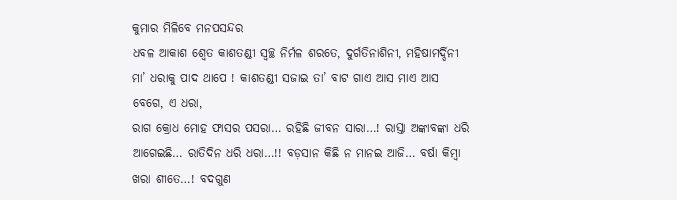କୁମାର ମିଳିବେ ମନପସନ୍ଦର
ଧବଳ ଆକାଶ ଶ୍ୱେତ କାଶତଣ୍ଡୀ ସ୍ୱଚ୍ଛ ନିର୍ମଳ ଶରତେ, ଦୁର୍ଗତିନାଶିନୀ, ମହିଷାମର୍ଦ୍ଦିନୀ ମା’ ଧରାକୁ ପାଦ ଥାପେ ! କାଶତଣ୍ଡୀ ସଜାଇ ତା’ ବାଟ ଗାଏ ଆସ ମାଏ ଆସ ବେଗେ, ଏ ଧରା,
ରାଗ କ୍ରୋଧ ମୋହ ଫାସର ପସରା… ରହିଛି ଜୀବନ ସାରା…! ରାସ୍ତା ଅଙ୍କାବଙ୍କା ଧରି ଆଗେଇଛି… ରାତିଦିନ ଧରି ଧରା…!! ବଡ଼ସାନ କିଛି ନ ମାନଇ ଆଜି… ବର୍ଷା କିମ୍ବା ଖରା ଶୀତେ…! ବଦଗୁଣ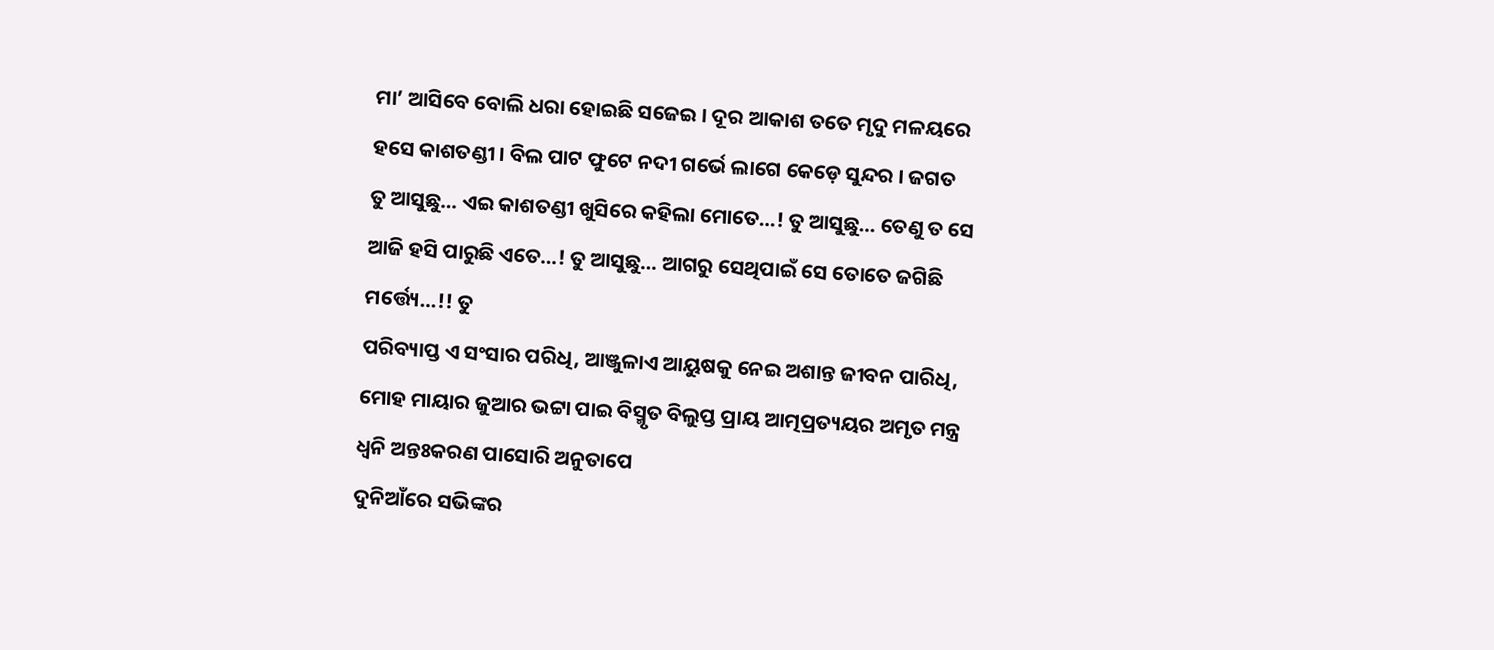ମା’ ଆସିବେ ବୋଲି ଧରା ହୋଇଛି ସଜେଇ । ଦୂର ଆକାଶ ତତେ ମୃଦୁ ମଳୟରେ ହସେ କାଶତଣ୍ଡୀ । ବିଲ ପାଟ ଫୁଟେ ନଦୀ ଗର୍ଭେ ଲାଗେ କେଡ଼େ ସୁନ୍ଦର । ଜଗତ
ତୁ ଆସୁଛୁ… ଏଇ କାଶତଣ୍ଡୀ ଖୁସିରେ କହିଲା ମୋତେ…! ତୁ ଆସୁଛୁ… ତେଣୁ ତ ସେ ଆଜି ହସି ପାରୁଛି ଏତେ…! ତୁ ଆସୁଛୁ… ଆଗରୁ ସେଥିପାଇଁ ସେ ତୋତେ ଜଗିଛି ମର୍ତ୍ତ୍ୟେ…!! ତୁ
ପରିବ୍ୟାପ୍ତ ଏ ସଂସାର ପରିଧି, ଆଞ୍ଜୁଳାଏ ଆୟୁଷକୁ ନେଇ ଅଶାନ୍ତ ଜୀବନ ପାରିଧି, ମୋହ ମାୟାର ଜୁଆର ଭଟ୍ଟା ପାଇ ବିସ୍ମୃତ ବିଲୁପ୍ତ ପ୍ରାୟ ଆତ୍ମପ୍ରତ୍ୟୟର ଅମୃତ ମନ୍ତ୍ର ଧ୍ୱନି ଅନ୍ତଃକରଣ ପାସୋରି ଅନୁତାପେ
ଦୁନିଆଁରେ ସଭିଙ୍କର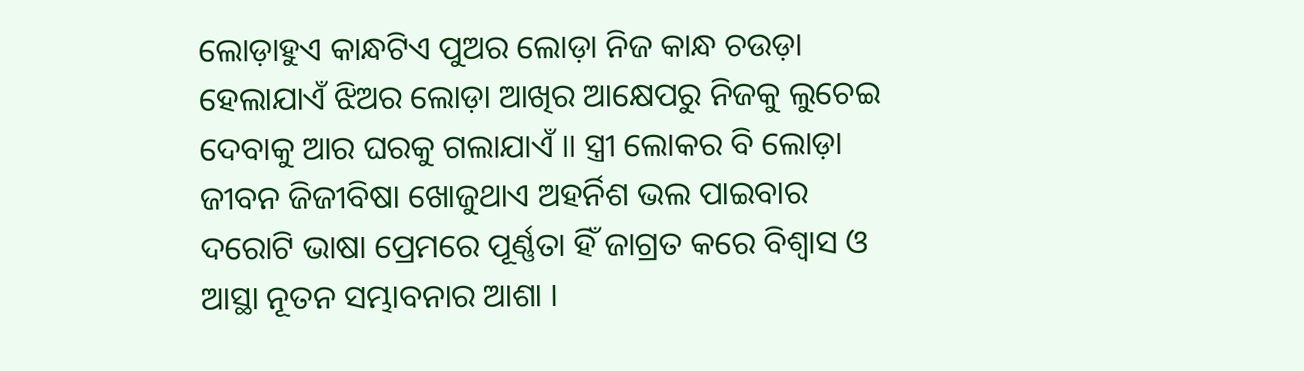ଲୋଡ଼ାହୁଏ କାନ୍ଧଟିଏ ପୁଅର ଲୋଡ଼ା ନିଜ କାନ୍ଧ ଚଉଡ଼ା ହେଲାଯାଏଁ ଝିଅର ଲୋଡ଼ା ଆଖିର ଆକ୍ଷେପରୁ ନିଜକୁ ଲୁଚେଇ ଦେବାକୁ ଆର ଘରକୁ ଗଲାଯାଏଁ ॥ ସ୍ତ୍ରୀ ଲୋକର ବି ଲୋଡ଼ା
ଜୀବନ ଜିଜୀବିଷା ଖୋଜୁଥାଏ ଅହର୍ନିଶ ଭଲ ପାଇବାର ଦରୋଟି ଭାଷା ପ୍ରେମରେ ପୂର୍ଣ୍ଣତା ହିଁ ଜାଗ୍ରତ କରେ ବିଶ୍ୱାସ ଓ ଆସ୍ଥା ନୂତନ ସମ୍ଭାବନାର ଆଶା ।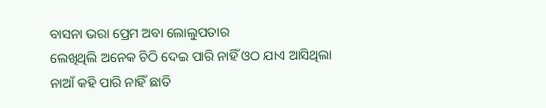ବାସନା ଭରା ପ୍ରେମ ଅବା ଲୋଲୁପତାର
ଲେଖିଥିଲି ଅନେକ ଚିଠି ଦେଇ ପାରି ନାହିଁ ଓଠ ଯାଏ ଆସିଥିଲା ନାଆଁ କହି ପାରି ନାହିଁ ଛାତି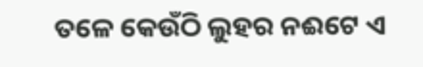ତଳେ କେଉଁଠି ଲୁହର ନଈଟେ ଏ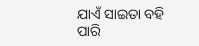ଯାଏଁ ସାଇତା ବହି ପାରି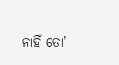ନାହିଁ ତୋ’